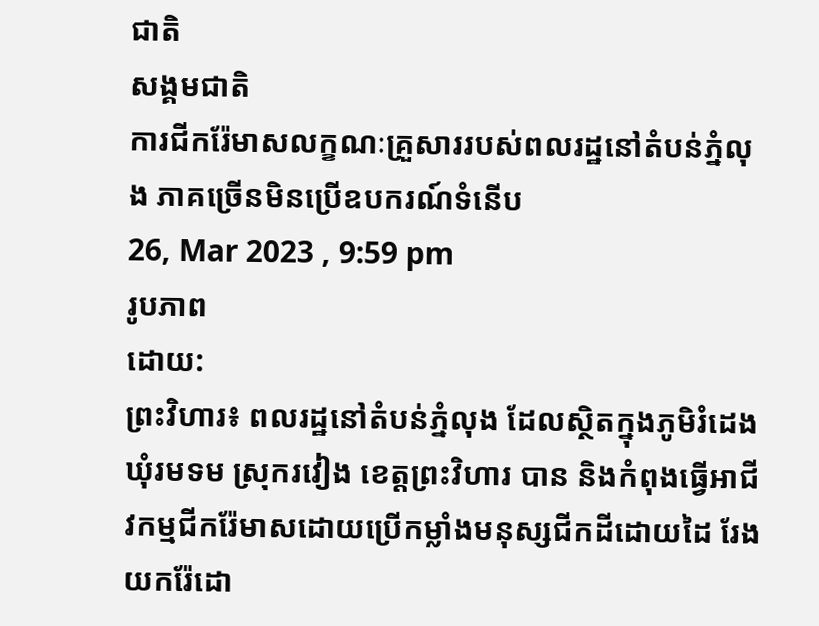ជាតិ
សង្គមជាតិ
ការជីករ៉ែមាសលក្ខណៈគ្រួសាររបស់ពលរដ្ឋនៅតំបន់ភ្នំលុង ភាគច្រើនមិនប្រើឧបករណ៍ទំនើប
26, Mar 2023 , 9:59 pm
រូបភាព
ដោយ:
ព្រះវិហារ៖ ពលរដ្ឋនៅតំបន់ភ្នំលុង ដែលស្ថិតក្នុងភូមិរំដេង ឃុំរមទម ស្រុករវៀង ខេត្តព្រះវិហារ បាន និងកំពុងធ្វើអាជីវកម្មជីករ៉ែមាសដោយប្រើកម្លាំងមនុស្សជីកដីដោយដៃ រែងយករ៉ែដោ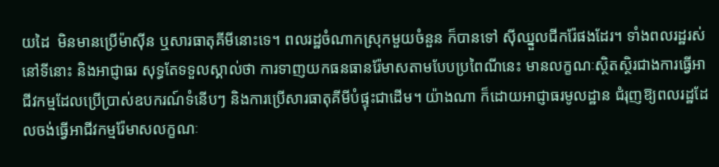យដៃ  មិនមានប្រើម៉ាស៊ីន ឬសារធាតុគីមីនោះទេ។ ពលរដ្ឋចំណាកស្រុកមួយចំនួន ក៏បានទៅ ស៊ីឈ្នួលជីករ៉ែផងដែរ។ ទាំងពលរដ្ឋរស់នៅទីនោះ និងអាជ្ញាធរ សុទ្ធតែទទួលស្គាល់ថា ការទាញយកធនធានរ៉ែមាសតាមបែបប្រពៃណីនេះ មានលក្ខណៈស្ថិតស្ថិរជាងការធ្វើអាជីវកម្មដែលប្រើប្រាស់ឧបករណ៍ទំនើបៗ និងការប្រើសារធាតុគីមីបំផ្ទុះជាដើម។ យ៉ាងណា ក៏ដោយអាជ្ញាធរមូលដ្ឋាន ជំរុញឱ្យពលរដ្ឋដែលចង់ធ្វើអាជីវកម្មរ៉ែមាសលក្ខណៈ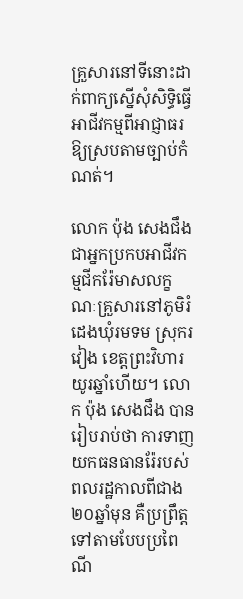គ្រួសារនៅទីនោះដាក់ពាក្យស្នើសុំសិទ្ធិធ្វើអាជីវកម្មពីអាជ្ញាធរ ឱ្យស្របតាមច្បាប់កំណត់។

លោក ប៉ុង សេងជឹង ជាអ្នកប្រកបអាជីវកម្មជីករ៉ែមាសលក្ខណៈគ្រួសារនៅភូមិរំដេងឃុំរមទម ស្រុករវៀង ខេត្តព្រះវិហារ យូរឆ្នាំហើយ។ លោក ប៉ុង សេងជឹង បានរៀបរាប់ថា ការទាញយកធនធានរ៉ែរបស់ពលរដ្ឋកាលពីជាង ២០ឆ្នាំមុន គឺប្រព្រឹត្តទៅតាមបែបប្រពៃណី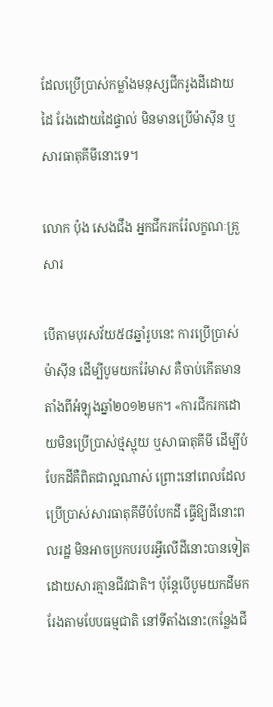ដែលប្រើប្រាស់កម្លាំងមនុស្សជីករូងដីដោយដៃ រែងដោយដៃផ្ទាល់ មិនមានប្រើម៉ាស៊ីន ឬសារធាតុគីមីនោះទេ។

លោក ប៉ុង សេងជឹង អ្នកជីករករ៉ែលក្ខណៈគ្រួសារ

បើតាមបុរសវ័យ៥៨ឆ្នាំរូបនេះ ការប្រើប្រាស់ម៉ាស៊ីន ដើម្បីបូមយករ៉ែមាស គឺចាប់កើតមានតាំងពីអំឡុងឆ្នាំ២០១២មក។ «ការជីករកដោយមិនប្រើប្រាស់ថ្មស្អុយ ឬសាធាតុគីមី ដើម្បីបំបែកដីគឺពិតជាល្អណាស់ ព្រោះនៅពេលដែលប្រើប្រាស់សារធាតុគីមីបំបែកដី ធ្វើឱ្យដីនោះពលរដ្ឋ មិនអាចប្រកបរបរអ្វីលើដីនោះបានទៀត ដោយសារគ្មានជីវជាតិ។ ប៉ុន្តែបើបូមយកដីមករែងតាមបែបធម្មជាតិ នៅទីតាំងនោះ(កន្លែងជី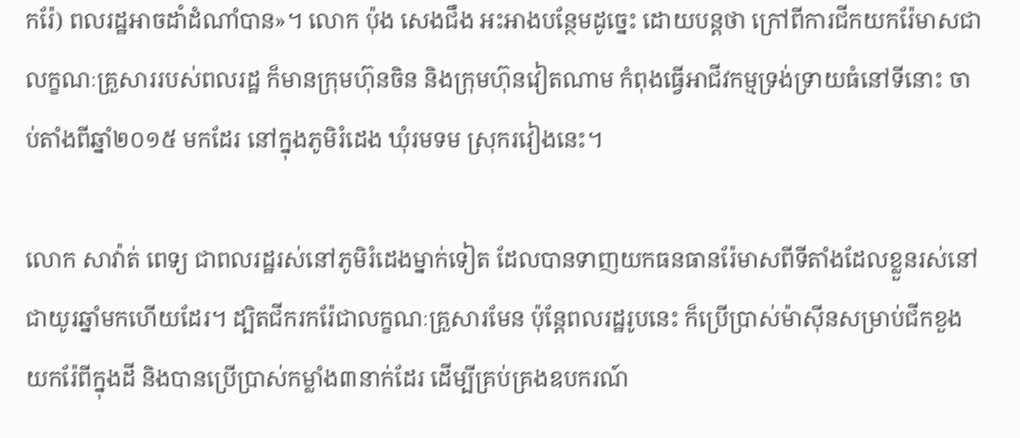ករ៉ែ) ពលរដ្ឋអាចដាំដំណាំបាន»។ លោក ប៉ុង សេងជឹង អះអាងបន្ថែមដូច្នេះ ដោយបន្តថា ក្រៅពីការជីកយករ៉ែមាសជាលក្ខណៈគ្រួសាររបស់ពលរដ្ឋ ក៏មានក្រុមហ៊ុនចិន និងក្រុមហ៊ុនវៀតណាម កំពុងធ្វើអាជីវកម្មទ្រង់ទ្រាយធំនៅទីនោះ ចាប់តាំងពីឆ្នាំ២០១៥ មកដែរ នៅក្នុងភូមិរំដេង ឃុំរមទម ស្រុករវៀងនេះ។

លោក សាវ៉ាត់ ពេទ្យ ជាពលរដ្ឋរស់នៅភូមិរំដេងម្នាក់ទៀត ដែលបានទាញយកធនធានរ៉ែមាសពីទីតាំងដែលខ្លួនរស់នៅជាយូរឆ្នាំមកហើយដែរ។ ដ្បិតជីករករ៉ែជាលក្ខណៈគ្រួសារមែន ប៉ុន្តែពលរដ្ឋរូបនេះ ក៏ប្រើប្រាស់ម៉ាស៊ីនសម្រាប់ជីកខួងយករ៉ែពីក្នុងដី និងបានប្រើប្រាស់កម្លាំង៣នាក់ដែរ ដើម្បីគ្រប់គ្រងឧបករណ៍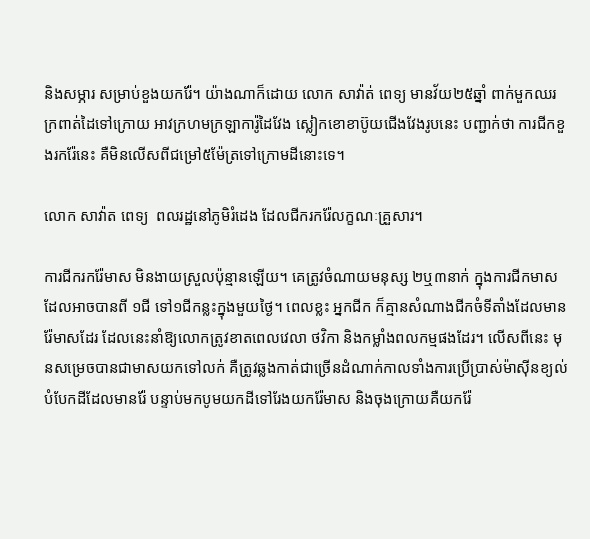និងសម្ភារ សម្រាប់ខួងយករ៉ែ។ យ៉ាងណាក៏ដោយ លោក សាវ៉ាត់ ពេទ្យ មានវ័យ២៥ឆ្នាំ ពាក់មួកឈរក្រពាត់ដៃទៅក្រោយ អាវក្រហមក្រឡាការ៉ូដៃវែង ស្លៀកខោខាប៊ូយជើងវែងរូបនេះ បញ្ជាក់ថា ការជីកខួងរករ៉ែនេះ គឺមិនលើសពីជម្រៅ៥ម៉ែត្រទៅក្រោមដីនោះទេ។

លោក សាវ៉ាត ពេទ្យ  ពលរដ្ឋនៅភូមិរំដេង ដែលជីករករ៉ែលក្ខណៈគ្រួសារ។

ការជីករករ៉ែមាស មិនងាយស្រួលប៉ុន្មានឡើយ។ គេត្រូវចំណាយមនុស្ស ២ឬ៣នាក់ ក្នុងការជីកមាស ដែលអាចបានពី ១ជី ទៅ១ជីកន្លះក្នុងមួយថ្ងៃ។ ពេលខ្លះ អ្នកជីក ក៏គ្មានសំណាងជីកចំទីតាំងដែលមានរ៉ែមាសដែរ ដែលនេះនាំឱ្យលោកត្រូវខាតពេលវេលា ថវិកា និងកម្លាំងពលកម្មផងដែរ។ លើសពីនេះ មុនសម្រេចបានជាមាសយកទៅលក់ គឺត្រូវឆ្លងកាត់ជាច្រើនដំណាក់កាលទាំងការប្រើប្រាស់ម៉ាស៊ីនខ្យល់បំបែកដីដែលមានរ៉ែ បន្ទាប់មកបូមយកដីទៅរែងយករ៉ែមាស និងចុងក្រោយគឺយករ៉ែ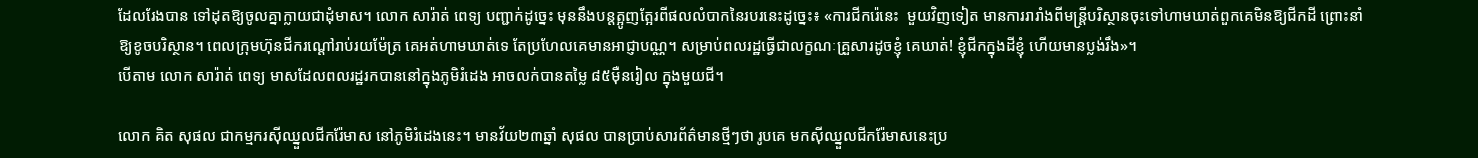ដែលរែងបាន ទៅដុតឱ្យចូលគ្នាក្លាយជាដុំមាស។ លោក សារ៉ាត់ ពេទ្យ បញ្ជាក់ដូច្នេះ មុននឹងបន្តត្អូញត្អែរពីផលលំបាកនៃរបរនេះដូច្នេះ៖ «ការជីករ៉េនេះ  មួយវិញទៀត មានការរារាំងពីមន្រ្តីបរិស្ថានចុះទៅហាមឃាត់ពួកគេមិនឱ្យជីកដី ព្រោះនាំឱ្យខូចបរិស្ថាន។ ពេលក្រុមហ៊ុនជីករណ្ដៅរាប់រយម៉ែត្រ គេអត់ហាមឃាត់ទេ តែប្រហែលគេមានអាជ្ញាបណ្ណ។ សម្រាប់ពលរដ្ឋធ្វើជាលក្ខណៈគ្រួសារដូចខ្ញុំ គេឃាត់! ខ្ញុំជីកក្នុងដីខ្ញុំ ហើយមានប្លង់រឹង»។
បើតាម លោក សារ៉ាត់ ពេទ្យ មាសដែលពលរដ្ឋរកបាននៅក្នុងភូមិរំដេង អាចលក់បានតម្លៃ ៨៥ម៉ឺនរៀល ក្នុងមួយជី។

លោក គិត សុផល ជាកម្មករស៊ីឈ្នួលជីករ៉ែមាស នៅភូមិរំដេងនេះ។ មានវ័យ២៣ឆ្នាំ សុផល បានប្រាប់សារព័ត៌មានថ្មីៗថា រូបគេ មកស៊ីឈ្នួលជីករ៉ែមាសនេះប្រ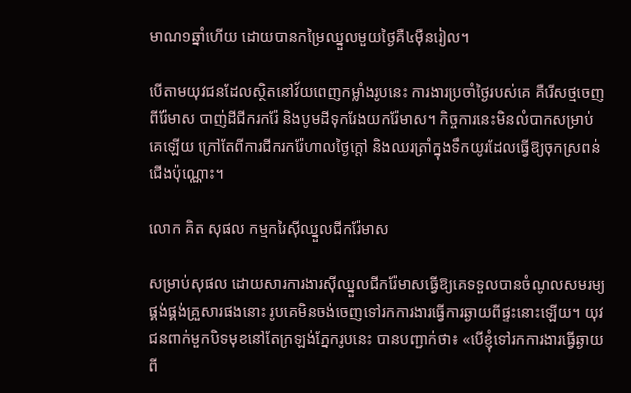មាណ១ឆ្នាំហើយ ដោយបានកម្រៃឈ្នួលមួយថ្ងៃគឺ៤ម៉ឺនរៀល។

បើតាមយុវជនដែលស្ថិតនៅវ័យពេញកម្លាំងរូបនេះ ការងារប្រចាំថ្ងៃរបស់គេ គឺរើសថ្មចេញពីរ៉ែមាស បាញ់ដីជីករករ៉ែ និងបូមដីទុករែងយករ៉ែមាស។ កិច្ចការនេះមិនលំបាកសម្រាប់គេឡើយ ក្រៅតែពីការជីករករ៉ែហាលថ្ងៃក្ដៅ និងឈរត្រាំក្នុងទឹកយូរដែលធ្វើឱ្យចុកស្រពន់ជើងប៉ុណ្ណោះ។

លោក គិត សុផល កម្មករៃស៊ីឈ្នួលជីករ៉ែមាស

សម្រាប់សុផល ដោយសារការងារស៊ីឈ្នួលជីករ៉ែមាសធ្វើឱ្យគេទទួលបានចំណូលសមរម្យផ្គង់ផ្គង់គ្រួសារផងនោះ រូបគេមិនចង់ចេញទៅរកការងារធ្វើការឆ្ងាយពីផ្ទះនោះឡើយ។ យុវជនពាក់មួកបិទមុខនៅតែក្រឡង់ភ្នែករូបនេះ បានបញ្ជាក់ថា៖ «បើខ្ញុំទៅរកការងារធ្វើឆ្ងាយពី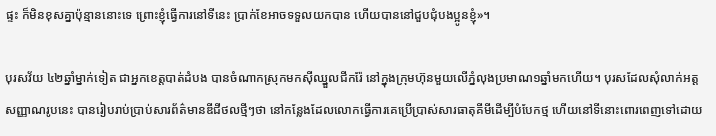ផ្ទះ ក៏មិនខុសគ្នាប៉ុន្មាននោះទេ ព្រោះខ្ញុំធ្វើការនៅទីនេះ ប្រាក់ខែអាចទទួលយកបាន ហើយបាននៅជួបជុំបងប្អូនខ្ញុំ»។

បុរសវ័យ ៤២ឆ្នាំម្នាក់ទៀត ជាអ្នកខេត្តបាត់ដំបង បានចំណាកស្រុកមកស៊ីឈ្នួលជីករ៉ែ នៅក្នុងក្រុមហ៊ុនមួយលើភ្នំលុងប្រមាណ១ឆ្នាំមកហើយ។ បុរសដែលសុំលាក់អត្តសញ្ញាណរូបនេះ បានរៀបរាប់ប្រាប់សារព័ត៌មានឌីជីថលថ្មីៗថា នៅកន្លែងដែលលោកធ្វើការគេប្រើប្រាស់សារធាតុគីមីដើម្បីបំបែកថ្ម ហើយនៅទីនោះពោរពេញទៅដោយ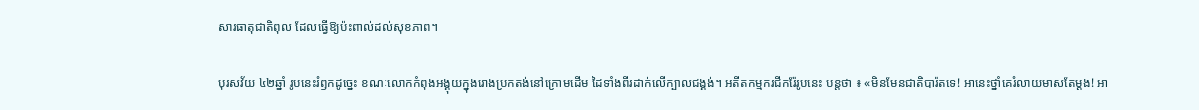សារធាតុជាតិពុល ដែលធ្វើឱ្យប៉ះពាល់ដល់សុខភាព។

បុរសវ័យ ៤២ឆ្នាំ រូបនេះរំឭកដូច្នេះ ខណៈលោកកំពុងអង្គុយក្នុងរោងប្រកតង់នៅក្រោមដើម ដៃទាំងពីរដាក់លើក្បាលជង្គង់។ អតីតកម្មករជីករ៉ែរូបនេះ បន្តថា ៖ «មិនមែនជាតិបារ៉តទេ! អានេះថ្នាំគេរំលាយមាសតែម្ដង! អា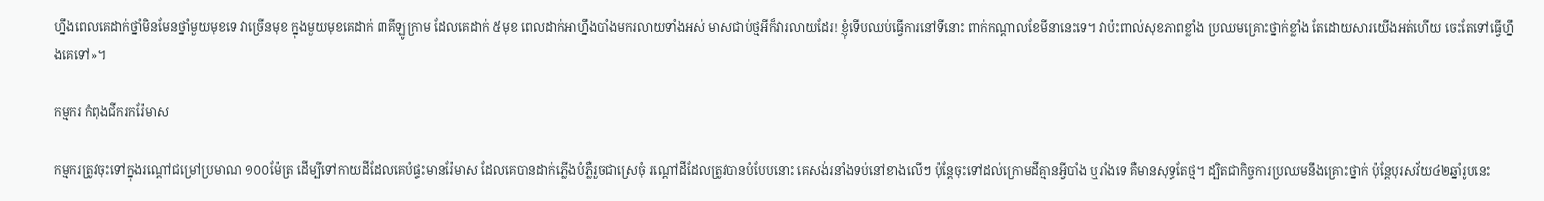ហ្នឹងពេលគេដាក់ថ្នាំមិនមែនថ្នាំមួយមុខទេ វាច្រើនមុខ ក្នុងមួយមុខគេដាក់ ៣គីឡូក្រាម ដែលគេដាក់ ៥មុខ ពេលដាក់អាហ្នឹងបាំងមករលាយទាំងអស់ មាសជាប់ថ្មអីក៏វារលាយដែរ! ខ្ញុំទើបឈប់ធ្វើការនៅទីនោះ ពាក់កណ្ដាលខែមីនានេះទេ។ វាប៉ះពាល់សុខភាពខ្លាំង ប្រឈមគ្រោះថ្នាក់ខ្លាំង តែដោយសារយើងអត់ហើយ ចេះតែទៅធ្វើហ្នឹងគេទៅ»។

កម្មករ កំពុងជីករករ៉ែមាស

កម្មករត្រូវចុះទៅក្នុងរណ្ដៅជម្រៅប្រមាណ ១០០ម៉ែត្រ ដើម្បីទៅកាយដីដែលគេបំផ្ទះមានរ៉ែមាស ដែលគេបានដាក់ភ្លើងបំភ្លឺរួចជាស្រេចុំ រណ្ដៅដីដែលត្រូវបានបំបែបនោះ គេសង់រនាំងទប់នៅខាងលើៗ ប៉ុន្តែចុះទៅដល់ក្រោមដីគ្មានអ្វីបាំង ឬរាំងទេ គឺមានសុទ្ធតែថ្ម។ ដ្បិតជាកិច្ចការប្រឈមនឹងគ្រោះថ្នាក់ ប៉ុន្តែបុរសវ័យ៤២ឆ្នាំរូបនេះ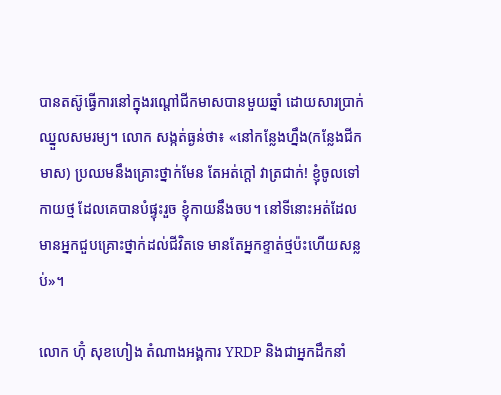បានតស៊ូធ្វើការនៅក្នុងរណ្ដៅជីកមាសបានមួយឆ្នាំ ដោយសារប្រាក់ឈ្នួលសមរម្យ។ លោក សង្កត់ធ្ងន់ថា៖ «នៅកន្លែងហ្នឹង(កន្លែងជីកមាស) ប្រឈមនឹងគ្រោះថ្នាក់មែន តែអត់ក្ដៅ វាត្រជាក់! ខ្ញុំចូលទៅកាយថ្ម ដែលគេបានបំផ្ទុះរួច ខ្ញុំកាយនឹងចប។ នៅទីនោះអត់ដែលមានអ្នកជួបគ្រោះថ្នាក់ដល់ជីវិតទេ មានតែអ្នកខ្ទាត់ថ្មប៉ះហើយសន្លប់»។

លោក ហ៊ុំ សុខហៀង តំណាងអង្គការ YRDP និងជាអ្នកដឹកនាំ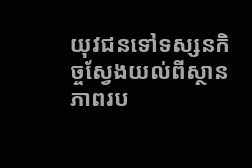យុវជនទៅទស្សនកិច្ចស្វែងយល់ពីស្ថានភាពរប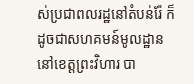ស់ប្រជាពលរដ្ឋនៅតំបន់រ៉ែ ក៏ដូចជាសហគមន៍មូលដ្ឋាន នៅខេត្តព្រះវិហារ បា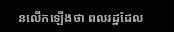នលើកឡើងថា ពលរដ្ឋដែល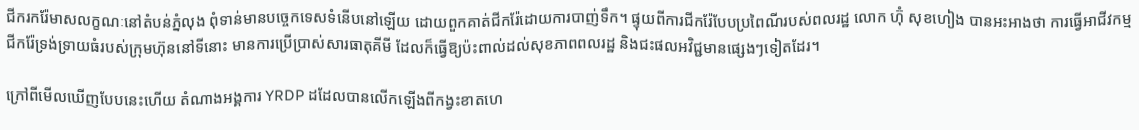ជីករករ៉ែមាសលក្ខណៈនៅតំបន់ភ្នំលុង ពុំទាន់មានបច្ចេកទេសទំនើបនៅឡើយ ដោយពួកគាត់ជីករ៉ែដោយការបាញ់ទឹក។ ផ្ទុយពីការជីករ៉ែបែបប្រពៃណីរបស់ពលរដ្ឋ លោក ហ៊ុំ សុខហៀង បានអះអាងថា ការធ្វើអាជីវកម្មជីករ៉ែទ្រង់ទ្រាយធំរបស់ក្រុមហ៊ុននៅទីនោះ មានការប្រើប្រាស់សារធាតុគីមី ដែលក៏ធ្វើឱ្យប៉ះពាល់ដល់សុខភាពពលរដ្ឋ និងជះផលអវិជ្ជមានផ្សេងៗទៀតដែរ។

ក្រៅពីមើលឃើញបែបនេះហើយ តំណាងអង្គការ YRDP ដដែលបានលើកឡើងពីកង្វះខាតហេ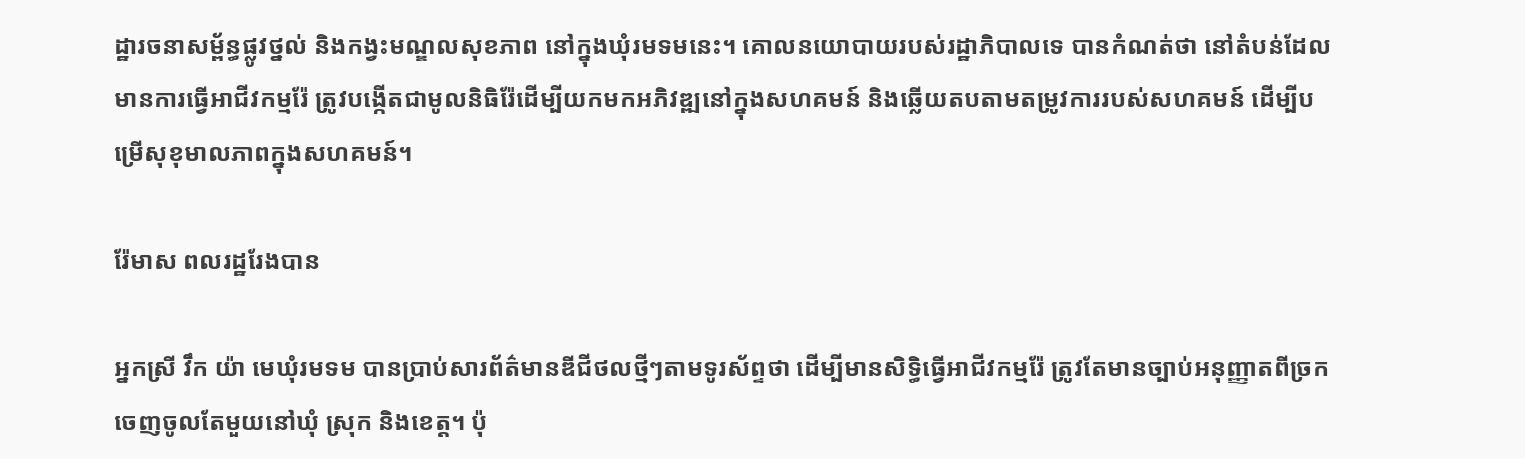ដ្ឋារចនាសម្ព័ន្ធផ្លូវថ្នល់ និងកង្វះមណ្ឌលសុខភាព នៅក្នុងឃុំរមទមនេះ។ គោលនយោបាយរបស់រដ្ឋាភិបាលទេ បានកំណត់ថា នៅតំបន់ដែលមានការធ្វើអាជីវកម្មរ៉ែ ត្រូវបង្កើតជាមូលនិធិរ៉ែដើម្បីយកមកអភិវឌ្ឍនៅក្នុងសហគមន៍ និងឆ្លើយតបតាមតម្រូវការរបស់សហគមន៍ ដើម្បីបម្រើសុខុមាលភាពក្នុងសហគមន៍។

រ៉ែមាស ពលរដ្ឋរែងបាន

អ្នកស្រី វឹក យ៉ា មេឃុំរមទម បានប្រាប់សារព័ត៌មានឌីជីថលថ្មីៗតាមទូរស័ព្ទថា ដើម្បីមានសិទ្ធិធ្វើអាជីវកម្មរ៉ែ ត្រូវតែមានច្បាប់អនុញ្ញាតពីច្រកចេញចូលតែមួយនៅឃុំ ស្រុក និងខេត្ត។ ប៉ុ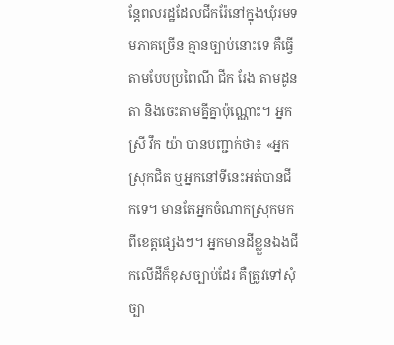ន្តែពលរដ្ឋដែលជីករ៉ែនៅក្នុងឃុំរមទមភាគច្រើន គ្មានច្បាប់នោះទេ គឺធ្វើតាមបែបប្រពៃណី ជីក រែង តាមដូនតា និងចេះតាមគ្នីគ្នាប៉ុណ្ណោះ។ អ្នកស្រី វឹក យ៉ា បានបញ្ជាក់ថា៖ «អ្នកស្រុកជិត ឬអ្នកនៅទីនេះអត់បានជីកទេ។ មានតែអ្នកចំណាកស្រុកមកពីខេត្តផ្សេងៗ។ អ្នកមានដីខ្លួនឯងជីកលើដីក៏ខុសច្បាប់ដែរ គឺត្រូវទៅសុំច្បា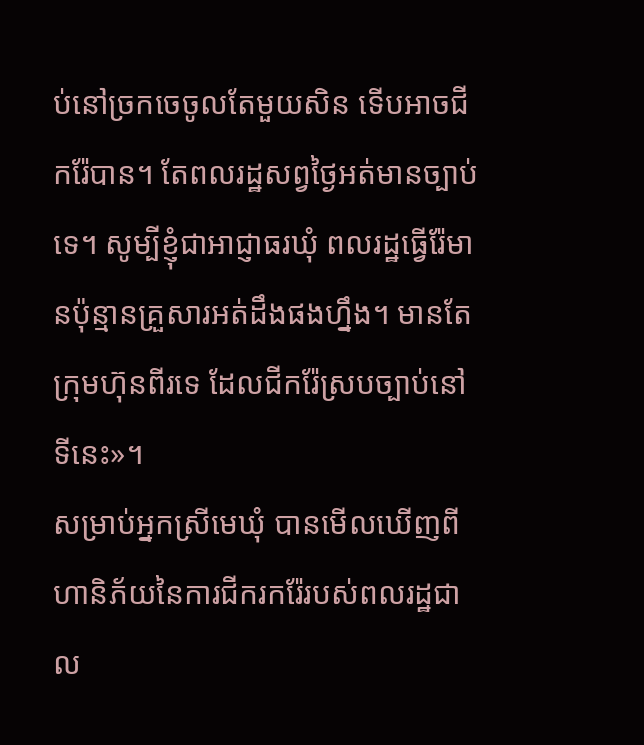ប់នៅច្រកចេចូលតែមួយសិន ទើបអាចជីករ៉ែបាន។ តែពលរដ្ឋសព្វថ្ងៃអត់មានច្បាប់ទេ។ សូម្បីខ្ញុំជាអាជ្ញាធរឃុំ ពលរដ្ឋធ្វើរ៉ែមានប៉ុន្មានគ្រួសារអត់ដឹងផងហ្នឹង។ មានតែក្រុមហ៊ុនពីរទេ ដែលជីករ៉ែស្របច្បាប់នៅទីនេះ»។
សម្រាប់អ្នកស្រីមេឃុំ បានមើលឃើញពីហានិភ័យនៃការជីករករ៉ែរបស់ពលរដ្ឋជាល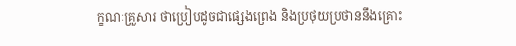ក្ខណៈគ្រួសារ ថាប្រៀបដូចជាផ្សេងព្រេង និងប្រថុយប្រថាននឹងគ្រោះ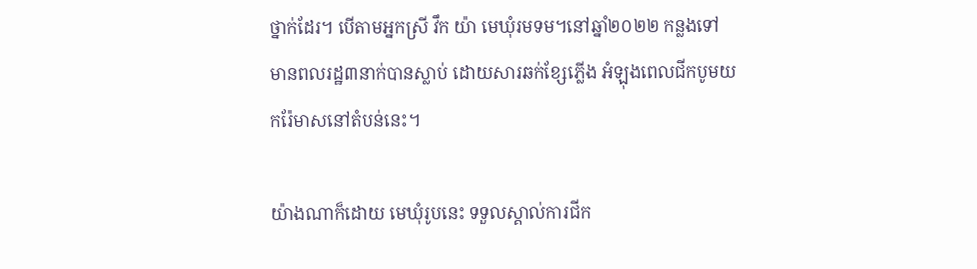ថ្នាក់ដែរ។ បើតាមអ្នកស្រី វឹក យ៉ា មេឃុំរមទម។នៅឆ្នាំ២០២២ កន្លងទៅ មានពលរដ្ឋ៣នាក់បានស្លាប់ ដោយសារឆក់ខ្សែភ្លើង អំឡុងពេលជីកបូមយករ៉ែមាសនៅតំបន់នេះ។

យ៉ាងណាក៏ដោយ មេឃុំរូបនេះ ទទួលស្គាល់ការជីក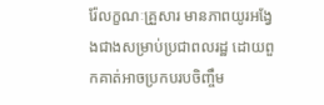រ៉ែលក្ខណៈគ្រួសារ មានភាពយូរអង្វែងជាងសម្រាប់ប្រជាពលរដ្ឋ ដោយពួកគាត់អាចប្រកបរបចិញ្ចឹម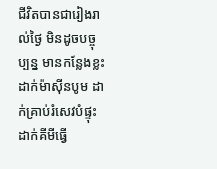ជីវិតបានជារៀងរាល់ថ្ងៃ មិនដូចបច្ចុប្បន្ន មានកន្លែងខ្លះដាក់ម៉ាស៊ីនបូម ដាក់គ្រាប់រំសេវបំផ្ទុះ ដាក់គីមីធ្វើ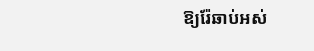ឱ្យរ៉ែឆាប់អស់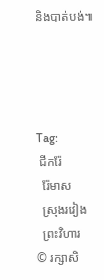និងបាត់បង់៕




Tag:
 ជីករ៉ែ
  រ៉ែមាស
  ស្រុងរវៀង
  ព្រះវិហារ
© រក្សាសិ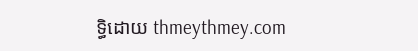ទ្ធិដោយ thmeythmey.com